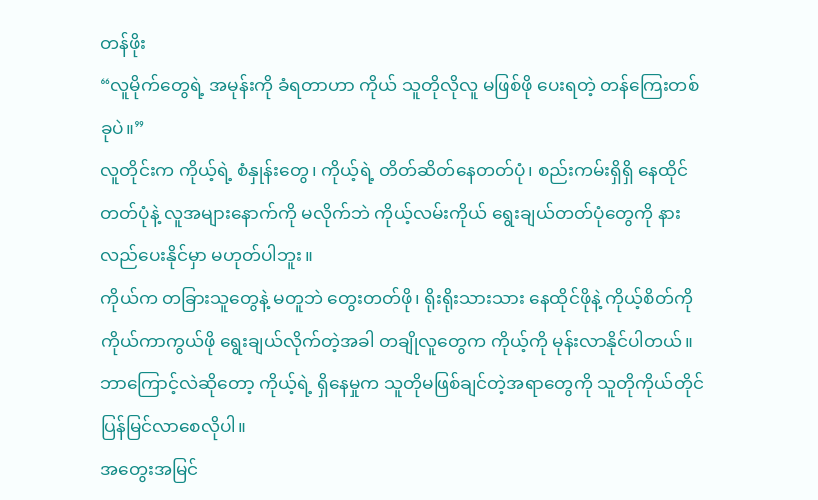တန်ဖိုး
“လူမိုက်တွေရဲ့ အမုန်းကို ခံရတာဟာ ကိုယ် သူတိုလိုလူ မဖြစ်ဖို ပေးရတဲ့ တန်ကြေးတစ်ခုပဲ။”
လူတိုင်းက ကိုယ့်ရဲ့ စံနှုန်းတွေ၊ ကိုယ့်ရဲ့ တိတ်ဆိတ်နေတတ်ပုံ၊ စည်းကမ်းရှိရှိ နေထိုင်တတ်ပုံနဲ့ လူအများနောက်ကို မလိုက်ဘဲ ကိုယ့်လမ်းကိုယ် ရွေးချယ်တတ်ပုံတွေကို နားလည်ပေးနိုင်မှာ မဟုတ်ပါဘူး။
ကိုယ်က တခြားသူတွေနဲ့ မတူဘဲ တွေးတတ်ဖို၊ ရိုးရိုးသားသား နေထိုင်ဖိုနဲ့ ကိုယ့်စိတ်ကို ကိုယ်ကာကွယ်ဖို ရွေးချယ်လိုက်တဲ့အခါ တချိုလူတွေက ကိုယ့်ကို မုန်းလာနိုင်ပါတယ်။ ဘာကြောင့်လဲဆိုတော့ ကိုယ့်ရဲ့ ရှိနေမှုက သူတိုမဖြစ်ချင်တဲ့အရာတွေကို သူတိုကိုယ်တိုင် ပြန်မြင်လာစေလိုပါ။
အတွေးအမြင်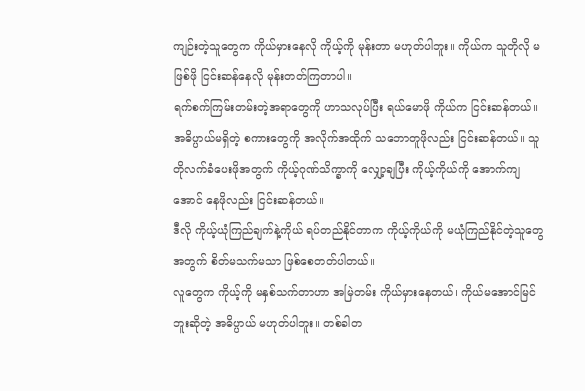ကျဉ်းတဲ့သူတွေက ကိုယ်မှားနေလို ကိုယ့်ကို မုန်းတာ မဟုတ်ပါဘူး။ ကိုယ်က သူတိုလို မဖြစ်ဖို ငြင်းဆန်နေလို မုန်းတတ်ကြတာပါ။
ရက်စက်ကြမ်းတမ်းတဲ့အရာတွေကို ဟာသလုပ်ပြီး ရယ်မောဖို ကိုယ်က ငြင်းဆန်တယ်။ အဓိပ္ပာယ်မရှိတဲ့ စကားတွေကို အလိုက်အထိုက် သဘောတူဖိုလည်း ငြင်းဆန်တယ်။ သူတိုလက်ခံပေးဖိုအတွက် ကိုယ့်ဂုဏ်သိက္ခာကို လျှော့ချပြီး ကိုယ့်ကိုယ်ကို အောက်ကျအောင် နေဖိုလည်း ငြင်းဆန်တယ်။
ဒီလို ကိုယ့်ယုံကြည်ချက်နဲ့ကိုယ် ရပ်တည်နိုင်တာက ကိုယ့်ကိုယ်ကို မယုံကြည်နိုင်တဲ့သူတွေအတွက် စိတ်မသက်မသာ ဖြစ်စေတတ်ပါတယ်။
လူတွေက ကိုယ့်ကို မနှစ်သက်တာဟာ အမြဲတမ်း ကိုယ်မှားနေတယ်၊ ကိုယ်မအောင်မြင်ဘူးဆိုတဲ့ အဓိပ္ပာယ် မဟုတ်ပါဘူး။ တစ်ခါတ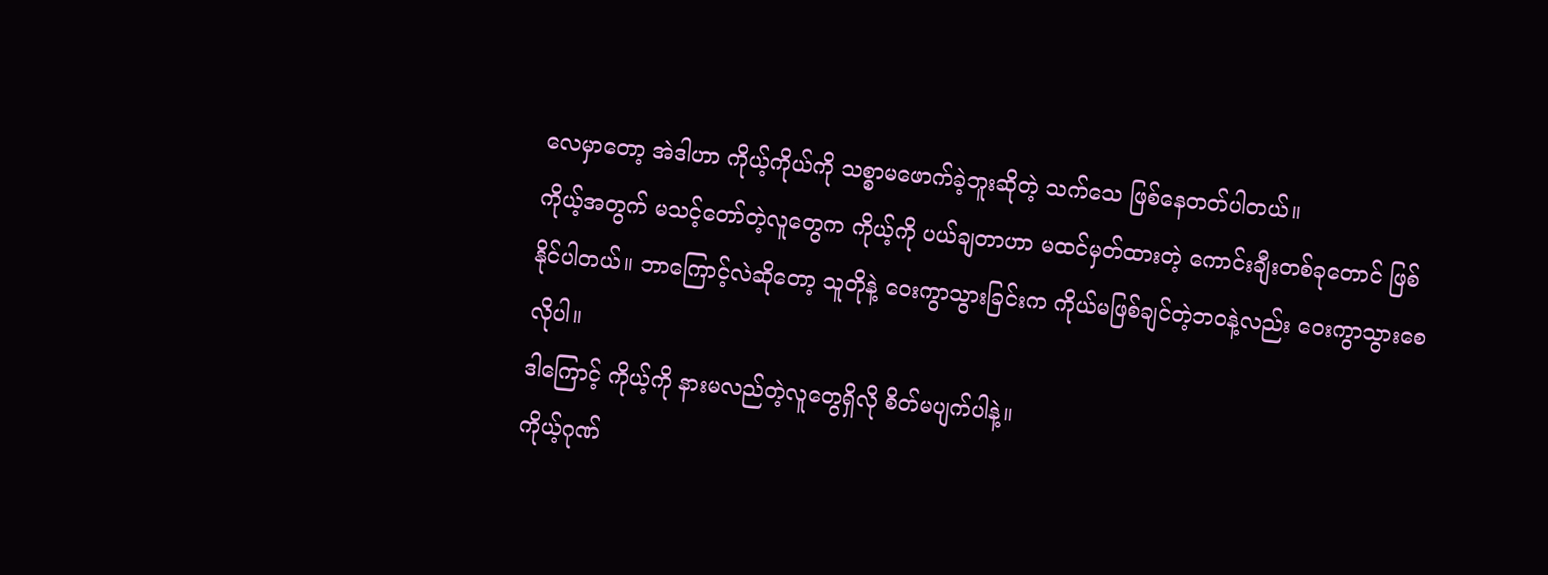လေမှာတော့ အဲဒါဟာ ကိုယ့်ကိုယ်ကို သစ္စာမဖောက်ခဲ့ဘူးဆိုတဲ့ သက်သေ ဖြစ်နေတတ်ပါတယ်။
ကိုယ့်အတွက် မသင့်တော်တဲ့လူတွေက ကိုယ့်ကို ပယ်ချတာဟာ မထင်မှတ်ထားတဲ့ ကောင်းချီးတစ်ခုတောင် ဖြစ်နိုင်ပါတယ်။ ဘာကြောင့်လဲဆိုတော့ သူတိုနဲ့ ဝေးကွာသွားခြင်းက ကိုယ်မဖြစ်ချင်တဲ့ဘဝနဲ့လည်း ဝေးကွာသွားစေလိုပါ။
ဒါကြောင့် ကိုယ့်ကို နားမလည်တဲ့လူတွေရှိလို စိတ်မပျက်ပါနဲ့။
ကိုယ့်ဂုဏ်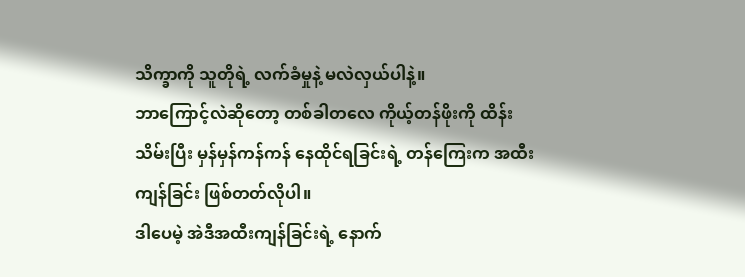သိက္ခာကို သူတိုရဲ့ လက်ခံမှုနဲ့ မလဲလှယ်ပါနဲ့။
ဘာကြောင့်လဲဆိုတော့ တစ်ခါတလေ ကိုယ့်တန်ဖိုးကို ထိန်းသိမ်းပြီး မှန်မှန်ကန်ကန် နေထိုင်ရခြင်းရဲ့ တန်ကြေးက အထီးကျန်ခြင်း ဖြစ်တတ်လိုပါ။
ဒါပေမဲ့ အဲဒီအထီးကျန်ခြင်းရဲ့ နောက်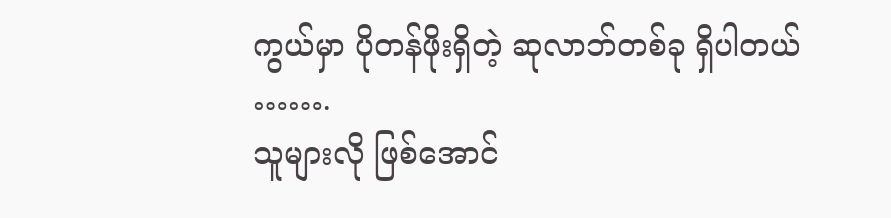ကွယ်မှာ ပိုတန်ဖိုးရှိတဲ့ ဆုလာဘ်တစ်ခု ရှိပါတယ် …….
သူများလို ဖြစ်အောင်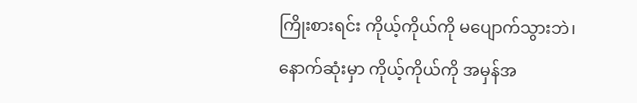ကြိုးစားရင်း ကိုယ့်ကိုယ်ကို မပျောက်သွားဘဲ၊ နောက်ဆုံးမှာ ကိုယ့်ကိုယ်ကို အမှန်အ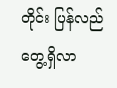တိုင်း ပြန်လည်တွေ့ရှိလာ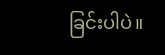ခြင်းပါပဲ။